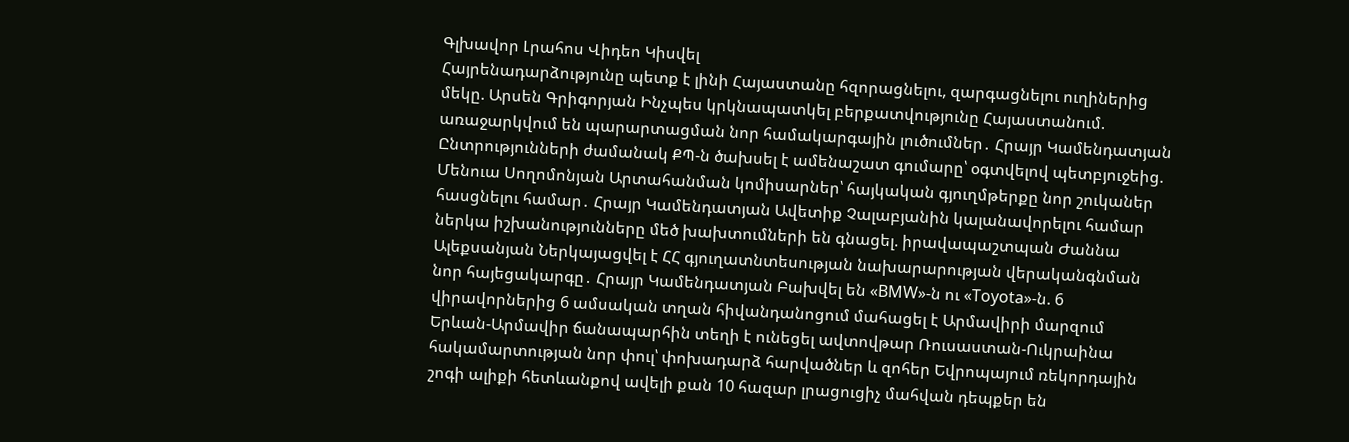Գլխավոր Լրահոս Վիդեո Կիսվել
Հայրենադարձությունը պետք է լինի Հայաստանը հզորացնելու, զարգացնելու ուղիներից մեկը. Արսեն Գրիգորյան Ինչպես կրկնապատկել բերքատվությունը Հայաստանում. առաջարկվում են պարարտացման նոր համակարգային լուծումներ․ Հրայր Կամենդատյան Ընտրությունների ժամանակ ՔՊ-ն ծախսել է ամենաշատ գումարը՝ օգտվելով պետբյուջեից. Մենուա Սողոմոնյան Արտահանման կոմիսարներ՝ հայկական գյուղմթերքը նոր շուկաներ հասցնելու համար․ Հրայր Կամենդատյան Ավետիք Չալաբյանին կալանավորելու համար ներկա իշխանությունները մեծ խախտումների են գնացել. իրավապաշտպան Ժաննա Ալեքսանյան Ներկայացվել է ՀՀ գյուղատնտեսության նախարարության վերականգնման նոր հայեցակարգը․ Հրայր Կամենդատյան Բախվել են «BMW»-ն ու «Toyota»-ն. 6 վիրավորներից 6 ամսական տղան հիվանդանոցում մահացել է Արմավիրի մարզում Երևան-Արմավիր ճանապարհին տեղի է ունեցել ավտովթար Ռուսաստան-Ուկրաինա հակամարտության նոր փուլ՝ փոխադարձ հարվածներ և զոհեր Եվրոպայում ռեկորդային շոգի ալիքի հետևանքով ավելի քան 10 հազար լրացուցիչ մահվան դեպքեր են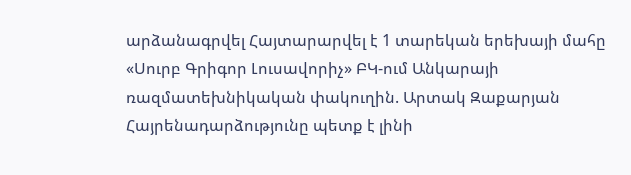արձանագրվել Հայտարարվել է 1 տարեկան երեխայի մահը «Սուրբ Գրիգոր Լուսավորիչ» ԲԿ-ում Անկարայի ռազմատեխնիկական փակուղին. Արտակ Զաքարյան
Հայրենադարձությունը պետք է լինի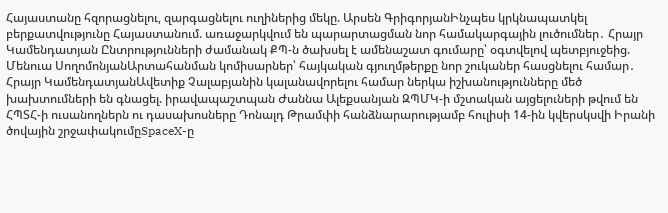Հայաստանը հզորացնելու, զարգացնելու ուղիներից մեկը. Արսեն ԳրիգորյանԻնչպես կրկնապատկել բերքատվությունը Հայաստանում. առաջարկվում են պարարտացման նոր համակարգային լուծումներ․ Հրայր Կամենդատյան Ընտրությունների ժամանակ ՔՊ-ն ծախսել է ամենաշատ գումարը՝ օգտվելով պետբյուջեից. Մենուա ՍողոմոնյանԱրտահանման կոմիսարներ՝ հայկական գյուղմթերքը նոր շուկաներ հասցնելու համար․ Հրայր ԿամենդատյանԱվետիք Չալաբյանին կալանավորելու համար ներկա իշխանությունները մեծ խախտումների են գնացել. իրավապաշտպան Ժաննա Ալեքսանյան ԶՊՄԿ-ի մշտական այցելուների թվում են ՀՊՏՀ-ի ուսանողներն ու դասախոսները Դոնալդ Թրամփի հանձնարարությամբ հուլիսի 14-ին կվերսկսվի Իրանի ծովային շրջափակումըSpaceX-ը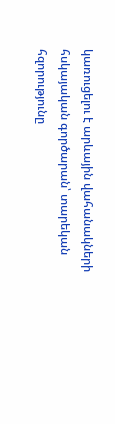կառուցելու է արևային վահանակների հսկայական գործարան՝ տարեկան հզորությունը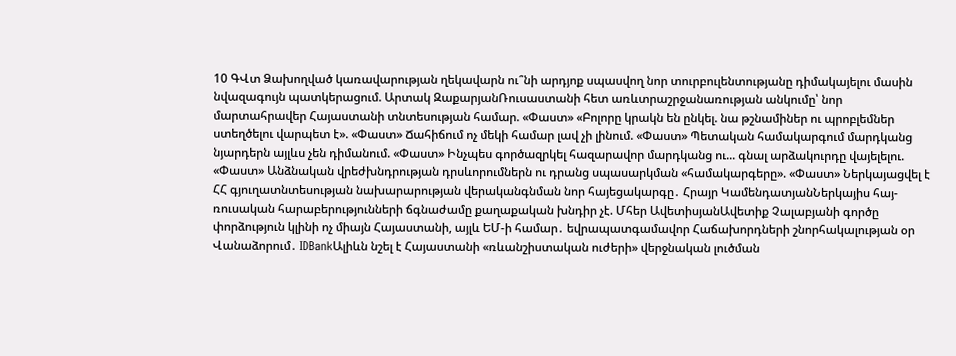10 ԳՎտ Ձախողված կառավարության ղեկավարն ու՞նի արդյոք սպասվող նոր տուրբուլենտությանը դիմակայելու մասին նվազագույն պատկերացում. Արտակ ԶաքարյանՌուսաստանի հետ առևտրաշրջանառության անկումը՝ նոր մարտահրավեր Հայաստանի տնտեսության համար. «Փաստ» «Բոլորը կրակն են ընկել. նա թշնամիներ ու պրոբլեմներ ստեղծելու վարպետ է». «Փաստ» Ճահիճում ոչ մեկի համար լավ չի լինում. «Փաստ» Պետական համակարգում մարդկանց նյարդերն այլևս չեն դիմանում. «Փաստ» Ինչպես գործազրկել հազարավոր մարդկանց ու... գնալ արձակուրդը վայելելու. «Փաստ» Անձնական վրեժխնդրության դրսևորումներն ու դրանց սպասարկման «համակարգերը». «Փաստ» Ներկայացվել է ՀՀ գյուղատնտեսության նախարարության վերականգնման նոր հայեցակարգը․ Հրայր ԿամենդատյանՆերկայիս հայ-ռուսական հարաբերությունների ճգնաժամը քաղաքական խնդիր չէ. Մհեր ԱվետիսյանԱվետիք Չալաբյանի գործը փորձություն կլինի ոչ միայն Հայաստանի, այլև ԵՄ-ի համար․ եվրապատգամավոր Հաճախորդների շնորհակալության օր Վանաձորում․ IDBankԱլիևն նշել է Հայաստանի «ռևանշիստական ուժերի» վերջնական լուծման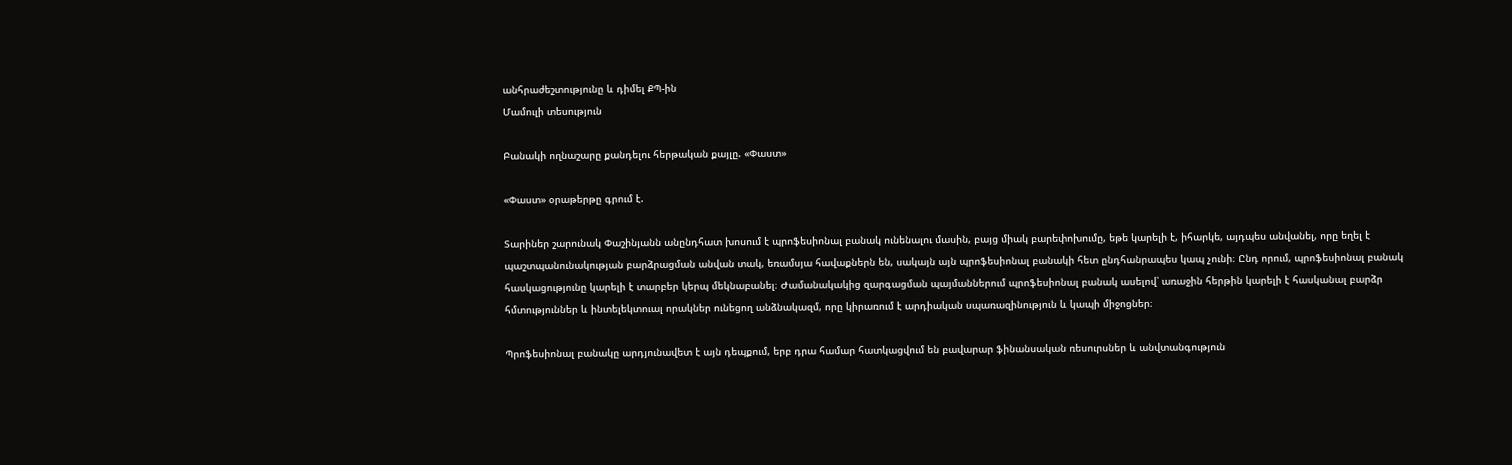անհրաժեշտությունը և դիմել ՔՊ-ին
Մամուլի տեսություն

Բանակի ողնաշարը քանդելու հերթական քայլը. «Փաստ»

«Փաստ» օրաթերթը գրում է.

Տարիներ շարունակ Փաշինյանն անընդհատ խոսում է պրոֆեսիոնալ բանակ ունենալու մասին, բայց միակ բարեփոխումը, եթե կարելի է, իհարկե, այդպես անվանել, որը եղել է պաշտպանունակության բարձրացման անվան տակ, եռամսյա հավաքներն են, սակայն այն պրոֆեսիոնալ բանակի հետ ընդհանրապես կապ չունի։ Ընդ որում, պրոֆեսիոնալ բանակ հասկացությունը կարելի է տարբեր կերպ մեկնաբանել։ Ժամանակակից զարգացման պայմաններում պրոֆեսիոնալ բանակ ասելով՝ առաջին հերթին կարելի է հասկանալ բարձր հմտություններ և ինտելեկտուալ որակներ ունեցող անձնակազմ, որը կիրառում է արդիական սպառազինություն և կապի միջոցներ։

Պրոֆեսիոնալ բանակը արդյունավետ է այն դեպքում, երբ դրա համար հատկացվում են բավարար ֆինանսական ռեսուրսներ և անվտանգություն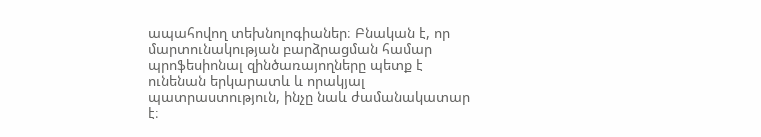ապահովող տեխնոլոգիաներ։ Բնական է, որ մարտունակության բարձրացման համար պրոֆեսիոնալ զինծառայողները պետք է ունենան երկարատև և որակյալ պատրաստություն, ինչը նաև ժամանակատար է։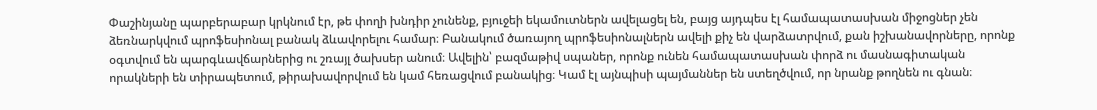Փաշինյանը պարբերաբար կրկնում էր, թե փողի խնդիր չունենք, բյուջեի եկամուտներն ավելացել են, բայց այդպես էլ համապատասխան միջոցներ չեն ձեռնարկվում պրոֆեսիոնալ բանակ ձևավորելու համար։ Բանակում ծառայող պրոֆեսիոնալներն ավելի քիչ են վարձատրվում, քան իշխանավորները, որոնք օգտվում են պարգևավճարներից ու շռայլ ծախսեր անում։ Ավելին՝ բազմաթիվ սպաներ, որոնք ունեն համապատասխան փորձ ու մասնագիտական որակների են տիրապետում, թիրախավորվում են կամ հեռացվում բանակից։ Կամ էլ այնպիսի պայմաններ են ստեղծվում, որ նրանք թողնեն ու գնան։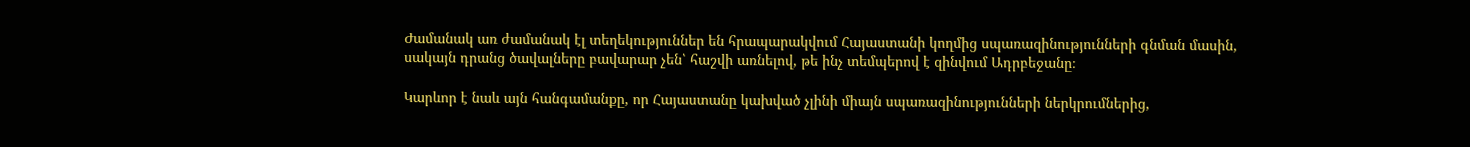Ժամանակ առ ժամանակ էլ տեղեկություններ են հրապարակվում Հայաստանի կողմից սպառազինությունների գնման մասին, սակայն դրանց ծավալները բավարար չեն՝ հաշվի առնելով, թե ինչ տեմպերով է զինվում Ադրբեջանը։

Կարևոր է նաև այն հանգամանքը, որ Հայաստանը կախված չլինի միայն սպառազինությունների ներկրումներից,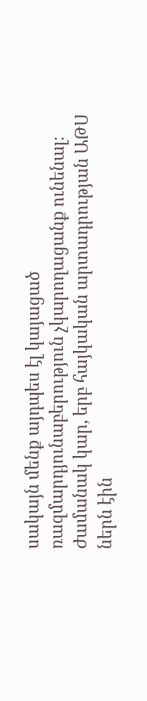սակայն մենք այդպես էլ կայացած ռազմարդյունաբերություն չկարողացանք ունենալ։ Ժամանակ կար, երբ հայկական արտադրության ԱԹՍ ներն էին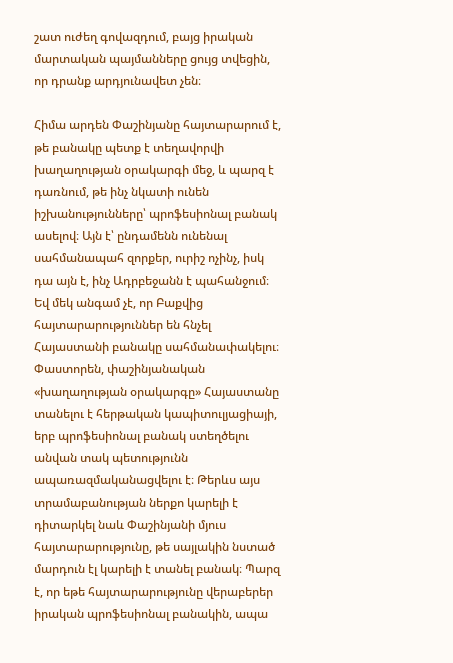շատ ուժեղ գովազդում, բայց իրական մարտական պայմանները ցույց տվեցին, որ դրանք արդյունավետ չեն։

Հիմա արդեն Փաշինյանը հայտարարում է, թե բանակը պետք է տեղավորվի խաղաղության օրակարգի մեջ, և պարզ է դառնում, թե ինչ նկատի ունեն իշխանությունները՝ պրոֆեսիոնալ բանակ ասելով։ Այն է՝ ընդամենն ունենալ սահմանապահ զորքեր, ուրիշ ոչինչ, իսկ դա այն է, ինչ Ադրբեջանն է պահանջում։ Եվ մեկ անգամ չէ, որ Բաքվից հայտարարություններ են հնչել Հայաստանի բանակը սահմանափակելու։ Փաստորեն, փաշինյանական «խաղաղության օրակարգը» Հայաստանը տանելու է հերթական կապիտուլյացիայի, երբ պրոֆեսիոնալ բանակ ստեղծելու անվան տակ պետությունն ապառազմականացվելու է։ Թերևս այս տրամաբանության ներքո կարելի է դիտարկել նաև Փաշինյանի մյուս հայտարարությունը, թե սայլակին նստած մարդուն էլ կարելի է տանել բանակ։ Պարզ է, որ եթե հայտարարությունը վերաբերեր իրական պրոֆեսիոնալ բանակին, ապա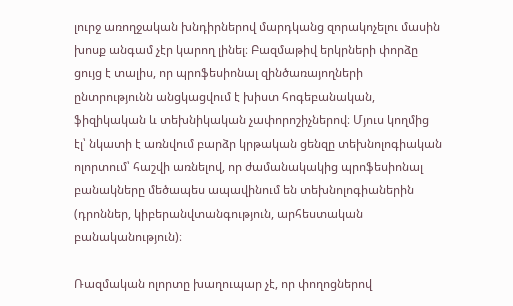լուրջ առողջական խնդիրներով մարդկանց զորակոչելու մասին խոսք անգամ չէր կարող լինել։ Բազմաթիվ երկրների փորձը ցույց է տալիս, որ պրոֆեսիոնալ զինծառայողների ընտրությունն անցկացվում է խիստ հոգեբանական, ֆիզիկական և տեխնիկական չափորոշիչներով։ Մյուս կողմից էլ՝ նկատի է առնվում բարձր կրթական ցենզը տեխնոլոգիական ոլորտում՝ հաշվի առնելով, որ ժամանակակից պրոֆեսիոնալ բանակները մեծապես ապավինում են տեխնոլոգիաներին (դրոններ, կիբերանվտանգություն, արհեստական բանականություն)։

Ռազմական ոլորտը խաղուպար չէ, որ փողոցներով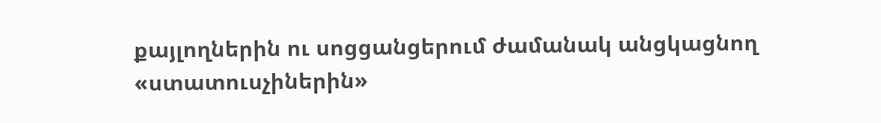քայլողներին ու սոցցանցերում ժամանակ անցկացնող «ստատուսչիներին»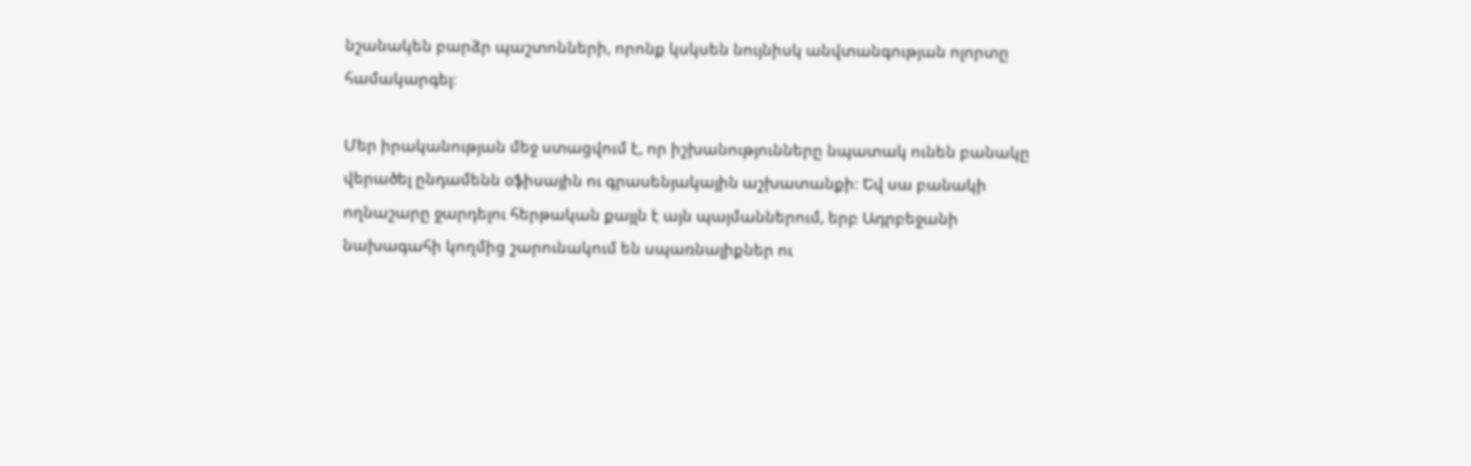նշանակեն բարձր պաշտոնների, որոնք կսկսեն նույնիսկ անվտանգության ոլորտը համակարգել։

Մեր իրականության մեջ ստացվում է, որ իշխանությունները նպատակ ունեն բանակը վերածել ընդամենն օֆիսային ու գրասենյակային աշխատանքի։ Եվ սա բանակի ողնաշարը ջարդելու հերթական քայլն է այն պայմաններում, երբ Ադրբեջանի նախագահի կողմից շարունակում են սպառնալիքներ ու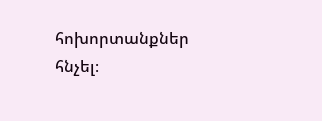հոխորտանքներ հնչել։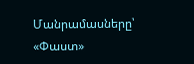Մանրամասները՝ «Փաստ»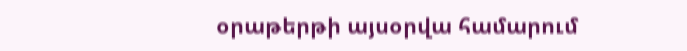օրաթերթի այսօրվա համարում